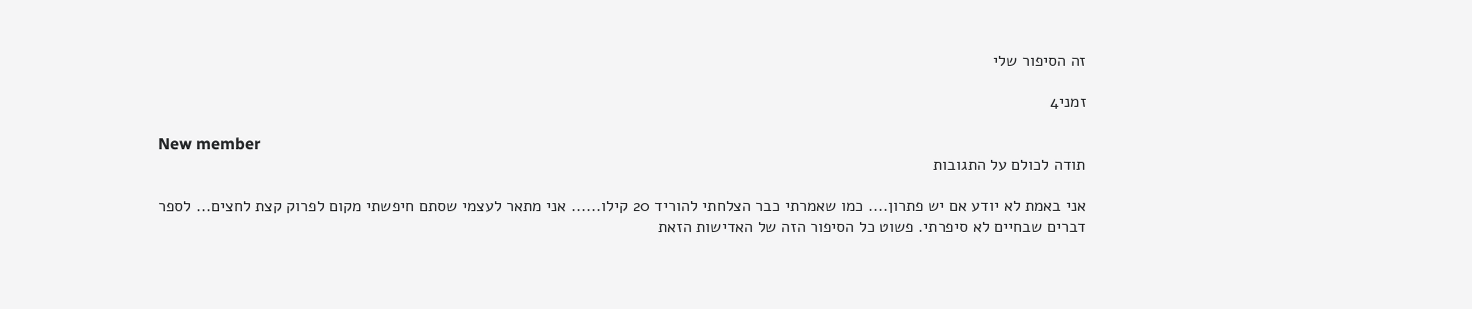זה הסיפור שלי

זמני4

New member
תודה לכולם על התגובות

אני באמת לא יודע אם יש פתרון.... כמו שאמרתי כבר הצלחתי להוריד 20 קילו...... אני מתאר לעצמי שסתם חיפשתי מקום לפרוק קצת לחצים... לספר דברים שבחיים לא סיפרתי. פשוט כל הסיפור הזה של האדישות הזאת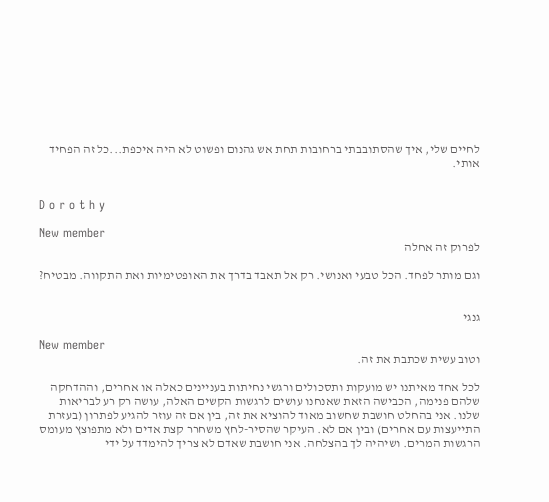לחיים שלי, איך שהסתובבתי ברחובות תחת אש גהנום ופשוט לא היה איכפת...כל זה הפחיד אותי.


D o r o t h y

New member
לפרוק זה אחלה

וגם מותר לפחד. הכל טבעי ואנושי. רק אל תאבד בדרך את האופטימיות ואת התקווה. מבטיח?


גנגי

New member
וטוב עשית שכתבת את זה.

לכל אחד מאיתנו יש מועקות ותסכולים ורגשי נחיתות בעניינים כאלה או אחרים, וההדחקה שלהם פנימה, הכבישה הזאת שאנחנו עושים לרגשות הקשים האלה, עושה רק רע לבריאות שלנו. אני בהחלט חושבת שחשוב מאוד להוציא את זה, בין אם זה עוזר להגיע לפתרון (בעזרת התייעצות עם אחרים) ובין אם לא. העיקר שהסיר-לחץ משחרר קצת אדים ולא מתפוצץ מעומס הרגשות המרים. ושיהיה לך בהצלחה. אני חושבת שאדם לא צריך להימדד על ידי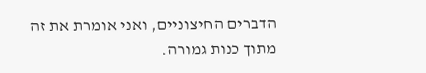הדברים החיצוניים, ואני אומרת את זה מתוך כנות גמורה.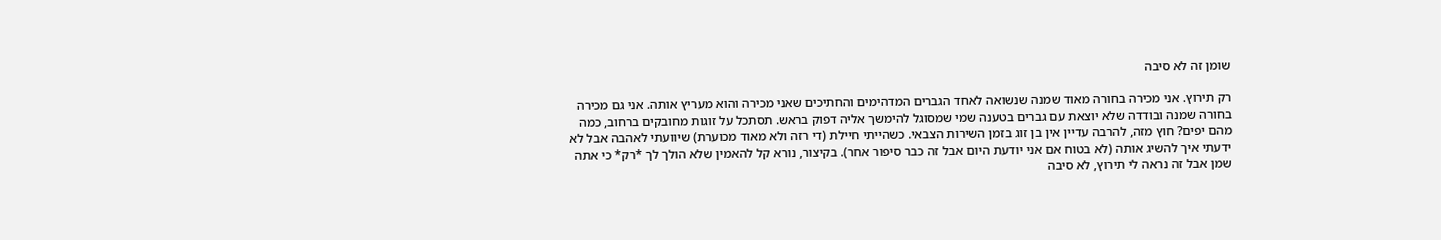שומן זה לא סיבה

רק תירוץ. אני מכירה בחורה מאוד שמנה שנשואה לאחד הגברים המדהימים והחתיכים שאני מכירה והוא מעריץ אותה. אני גם מכירה בחורה שמנה ובודדה שלא יוצאת עם גברים בטענה שמי שמסוגל להימשך אליה דפוק בראש. תסתכל על זוגות מחובקים ברחוב, כמה מהם יפים? חוץ מזה, להרבה עדיין אין בן זוג בזמן השירות הצבאי. כשהייתי חיילת (די רזה ולא מאוד מכוערת) שיוועתי לאהבה אבל לא ידעתי איך להשיג אותה (לא בטוח אם אני יודעת היום אבל זה כבר סיפור אחר). בקיצור, נורא קל להאמין שלא הולך לך *רק* כי אתה שמן אבל זה נראה לי תירוץ, לא סיבה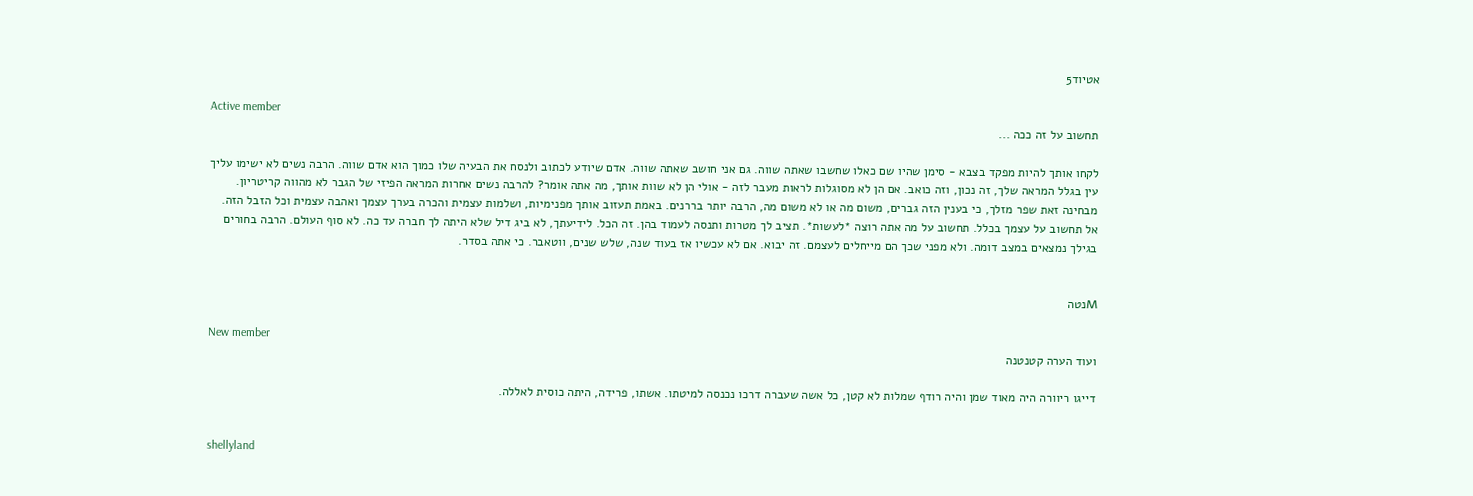אטיוד5

Active member
תחשוב על זה ככה ...

לקחו אותך להיות מפקד בצבא - סימן שהיו שם כאלו שחשבו שאתה שווה. גם אני חושב שאתה שווה. אדם שיודע לכתוב ולנסח את הבעיה שלו כמוך הוא אדם שווה. הרבה נשים לא ישימו עליך עין בגלל המראה שלך, זה נכון, וזה כואב. אם הן לא מסוגלות לראות מעבר לזה - אולי הן לא שוות אותך, מה אתה אומר? להרבה נשים אחרות המראה הפיזי של הגבר לא מהווה קריטריון. מבחינה זאת שפר מזלך, כי בענין הזה גברים, משום מה או לא משום מה, הרבה יותר בררנים. באמת תעזוב אותך מפנימיות, ושלמות עצמית והכרה בערך עצמך ואהבה עצמית וכל הזבל הזה. אל תחשוב על עצמך בכלל. תחשוב על מה אתה רוצה *לעשות*. תציב לך מטרות ותנסה לעמוד בהן. זה הכל. לידיעתך, לא ביג דיל שלא היתה לך חברה עד כה. לא סוף העולם. הרבה בחורים בגילך נמצאים במצב דומה. ולא מפני שכך הם מייחלים לעצמם. זה יבוא. אם לא עכשיו אז בעוד שנה, שלש שנים, ווטאבר. כי אתה בסדר.


Mנטה

New member
ועוד הערה קטנטנה

דייגו ריוורה היה מאוד שמן והיה רודף שמלות לא קטן, כל אשה שעברה דרכו נכנסה למיטתו. אשתו, פרידה, היתה כוסית לאללה.


shellyland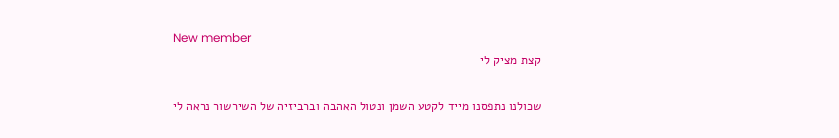New member
קצת מציק לי

שכולנו נתפסנו מייד לקטע השמן ונטול האהבה וברביזיה של השירשור נראה לי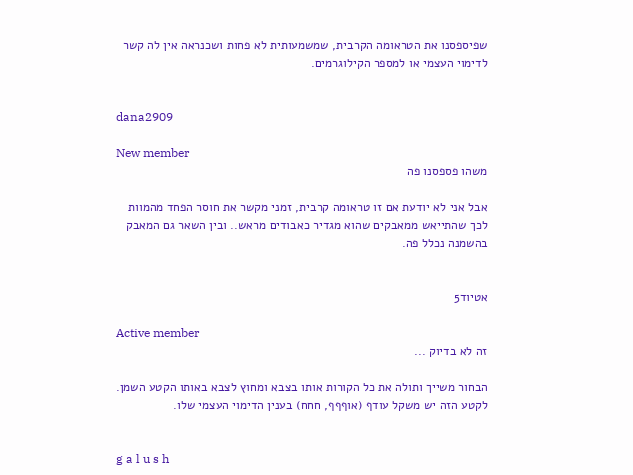שפיספסנו את הטראומה הקרבית, שמשמעותית לא פחות ושכנראה אין לה קשר לדימוי העצמי או למספר הקילוגרמים.


dana2909

New member
משהו פספסנו פה

אבל אני לא יודעת אם זו טראומה קרבית, זמני מקשר את חוסר הפחד מהמוות לכך שהתייאש ממאבקים שהוא מגדיר כאבודים מראש.. ובין השאר גם המאבק בהשמנה נכלל פה.


אטיוד5

Active member
זה לא בדיוק ...

הבחור משייך ותולה את כל הקורות אותו בצבא ומחוץ לצבא באותו הקטע השמן. לקטע הזה יש משקל עודף (אוףףף, חחח) בענין הדימוי העצמי שלו.


g a l u s h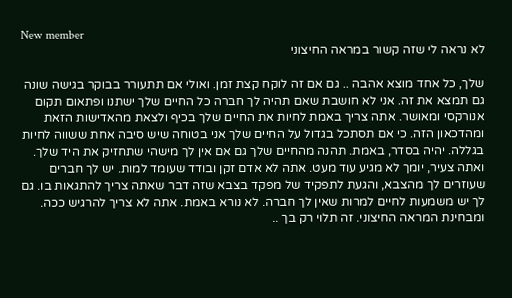New member
לא נראה לי שזה קשור במראה החיצוני

שלך, כל אחד מוצא אהבה .. גם אם זה לוקח קצת זמן. ואולי אם תתעורר בבוקר בגישה שונה גם תמצא את זה. אני לא חושבת שאם תהיה לך חברה כל החיים שלך ישתנו ופתאום תקום אנורקסי ומאושר. אתה צריך באמת לחיות את החיים שלך בכיף ולצאת מהאדישות הזאת ומהדכאון הזה. כי אם תסתכל בגדול על החיים שלך אני בטוחה שיש סיבה אחת ששווה לחיות בגללה. יהיה בסדר, באמת. תהנה מהחיים שלך גם אם אין לך מישהי שתחזיק את היד שלך. ואתה צעיר, יומך לא מגיע עוד מעט. אתה לא אדם זקן ובודד שעומד למות. יש לך חברים שעוזרים לך מהצבא, והגעת לתפקיד של מפקד בצבא שזה דבר שאתה צריך להתגאות בו. גם לך יש משמעות לחיים למרות שאין לך חברה. לא נורא באמת. אתה לא צריך להרגיש ככה. ומבחינת המראה החיצוני. זה תלוי רק בך ..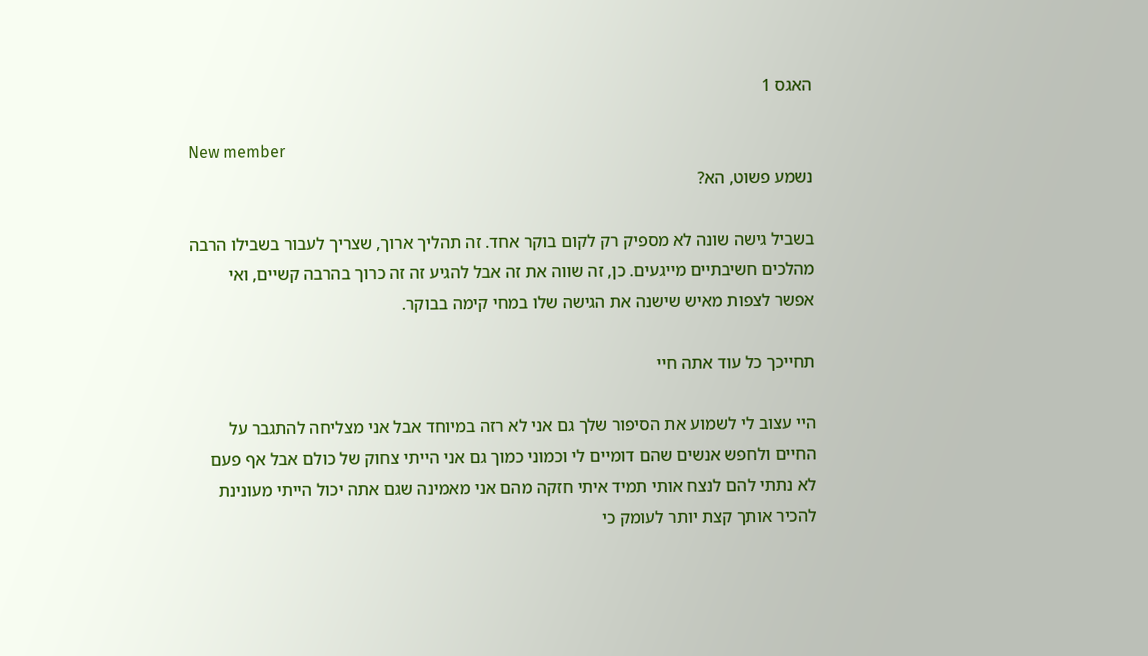האגס 1

New member
נשמע פשוט, הא?

בשביל גישה שונה לא מספיק רק לקום בוקר אחד. זה תהליך ארוך, שצריך לעבור בשבילו הרבה מהלכים חשיבתיים מייגעים. כן, זה שווה את זה אבל להגיע זה זה כרוך בהרבה קשיים, ואי אפשר לצפות מאיש שישנה את הגישה שלו במחי קימה בבוקר.

תחייכך כל עוד אתה חיי

היי עצוב לי לשמוע את הסיפור שלך גם אני לא רזה במיוחד אבל אני מצליחה להתגבר על החיים ולחפש אנשים שהם דומיים לי וכמוני כמוך גם אני הייתי צחוק של כולם אבל אף פעם לא נתתי להם לנצח אותי תמיד איתי חזקה מהם אני מאמינה שגם אתה יכול הייתי מעונינת להכיר אותך קצת יותר לעומק כי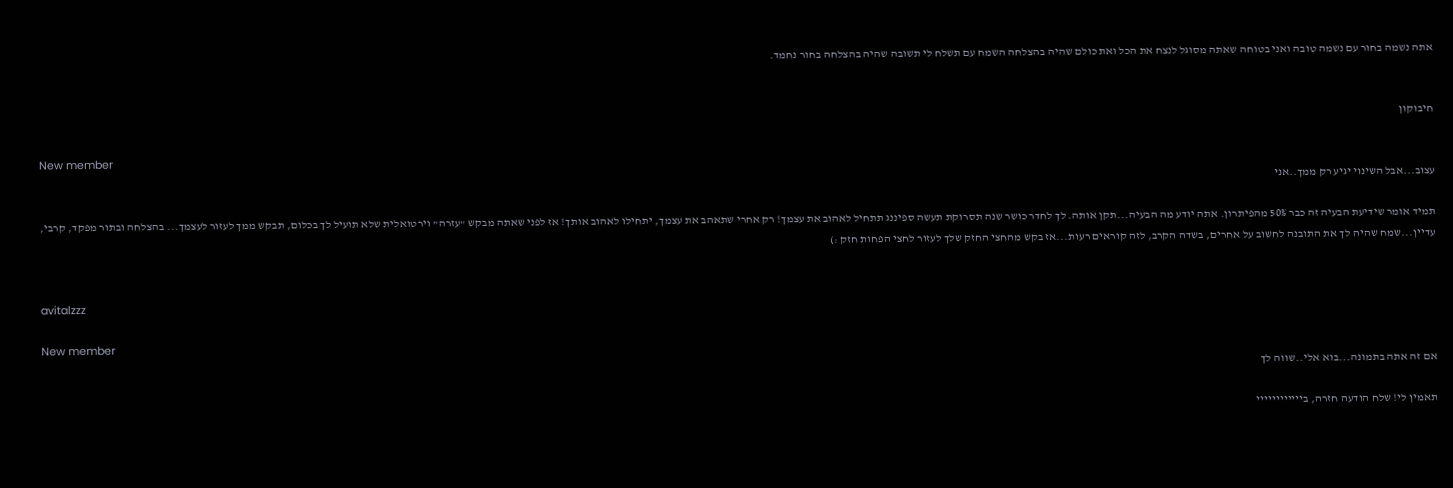אתה נשמה בחור עם נשמה טובה ואני בטוחה שאתה מסוגל לנצח את הכל ואת כולם שהיה בהצלחה השמח עם תשלח לי תשובה שהיה בהצלחה בחור נחמד.


חיבוקון

New member
עצוב...אבל השינוי יגיע רק ממך..אני

תמיד אומר שידיעת הבעיה זה כבר 50% מהפיתרון. אתה יודע מה הבעיה...תקן אותה. לך לחדר כושר שנה תסרוקת תעשה ספיננג תתחיל לאהוב את עצמך! רק אחרי שתאהב את עצמך, יתחילו לאהוב אותך! אז לפני שאתה מבקש "עזרה" וירטואלית שלא תועיל לך בכלום, תבקש ממך לעזור לעצמך... בהצלחה ובתור מפקד, קרבי, עדיין...שמח שהיה לך את התובנה לחשוב על אחרים, בשדה הקרב, לזה קוראים רעות...אז בקש מהחצי החזק שלך לעזור לחצי הפחות חזק :)


avitalzzz

New member
אם זה אתה בתמונה...בוא אלי..שווה לך

תאמין לי! שלח הודעה חזרה, ביייייייייייי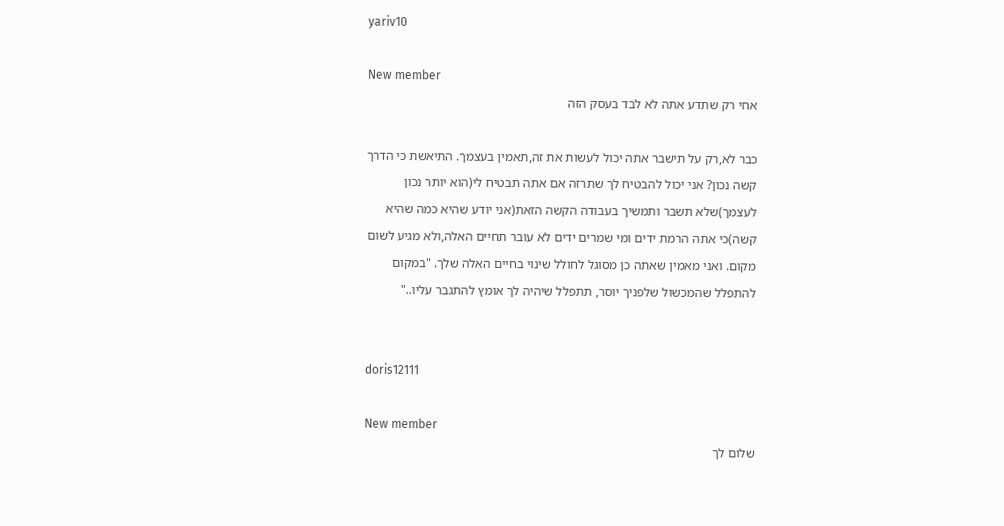yariv10

New member
אחי רק שתדע אתה לא לבד בעסק הזה

כבר לא,רק על תישבר אתה יכול לעשות את זה,תאמין בעצמך. התיאשת כי הדרך קשה נכון? אני יכול להבטיח לך שתרזה אם אתה תבטיח לי(הוא יותר נכון לעצמך)שלא תשבר ותמשיך בעבודה הקשה הזאת(אני יודע שהיא כמה שהיא קשה)כי אתה הרמת ידים ומי שמרים ידים לא עובר תחיים האלה,ולא מגיע לשום מקום. ואני מאמין שאתה כן מסוגל לחולל שינוי בחיים האלה שלך. "במקום להתפלל שהמכשול שלפניך יוסר, תתפלל שיהיה לך אומץ להתגבר עליו.."


doris12111

New member
שלום לך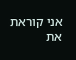אני קוראת את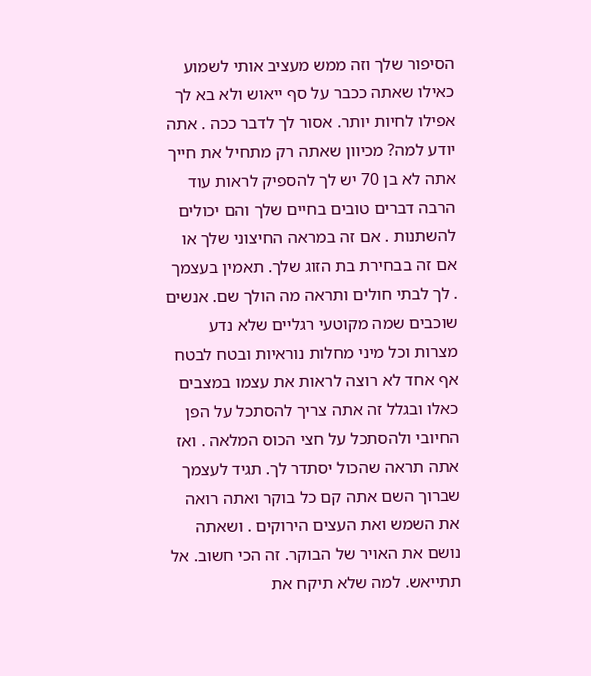הסיפור שלך וזה ממש מעציב אותי לשמוע כאילו שאתה ככבר על סף ייאוש ולא בא לך אפילו לחיות יותר. אסור לך לדבר ככה . אתה יודע למה? מכיוון שאתה רק מתחיל את חייך אתה לא בן 70 יש לך להספיק לראות עוד הרבה דברים טובים בחיים שלך והם יכולים להשתנות . אם זה במראה החיצוני שלך או אם זה בבחירת בת הזוג שלך. תאמין בעצמך . לך לבתי חולים ותראה מה הולך שם. אנשים שוכבים שמה מקוטעי רגליים שלא נדע מצרות וכל מיני מחלות נוראיות ובטח לבטח אף אחד לא רוצה לראות את עצמו במצבים כאלו ובגלל זה אתה צריך להסתכל על הפן החיובי ולהסתכל על חצי הכוס המלאה . ואז אתה תראה שהכול יסתדר לך. תגיד לעצמך שברוך השם אתה קם כל בוקר ואתה רואה את השמש ואת העצים הירוקים . ושאתה נושם את האויר של הבוקר. זה הכי חשוב. אל תתייאש. למה שלא תיקח את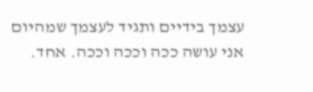עצמך בידיים ותגיד לעצמך שמהיום אני עושה ככה וככה וככה. אחד.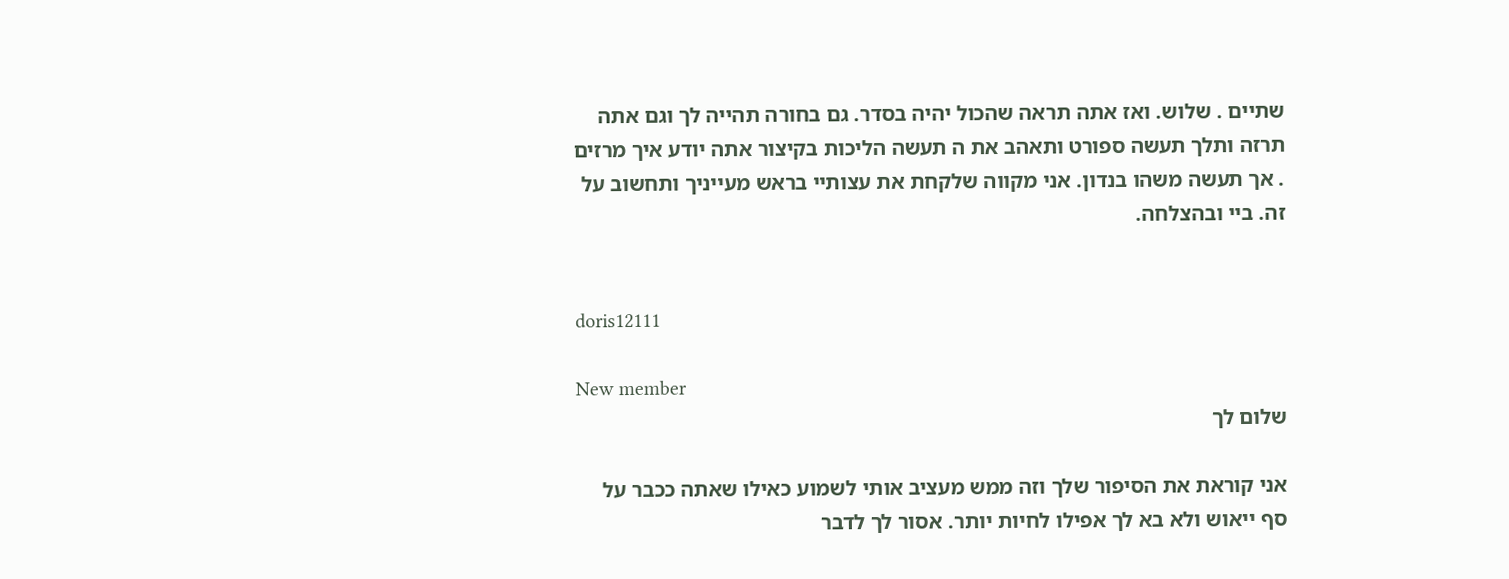שתיים . שלוש. ואז אתה תראה שהכול יהיה בסדר. גם בחורה תהייה לך וגם אתה תרזה ותלך תעשה ספורט ותאהב את ה תעשה הליכות בקיצור אתה יודע איך מרזים . אך תעשה משהו בנדון. אני מקווה שלקחת את עצותיי בראש מעייניך ותחשוב על זה. ביי ובהצלחה.


doris12111

New member
שלום לך

אני קוראת את הסיפור שלך וזה ממש מעציב אותי לשמוע כאילו שאתה ככבר על סף ייאוש ולא בא לך אפילו לחיות יותר. אסור לך לדבר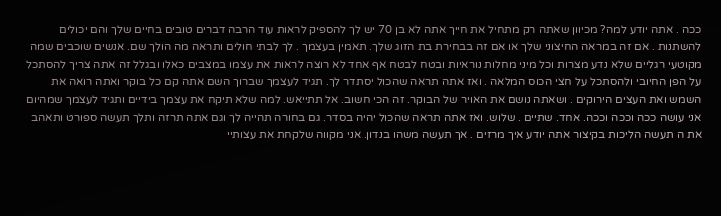ככה . אתה יודע למה? מכיוון שאתה רק מתחיל את חייך אתה לא בן 70 יש לך להספיק לראות עוד הרבה דברים טובים בחיים שלך והם יכולים להשתנות . אם זה במראה החיצוני שלך או אם זה בבחירת בת הזוג שלך. תאמין בעצמך . לך לבתי חולים ותראה מה הולך שם. אנשים שוכבים שמה מקוטעי רגליים שלא נדע מצרות וכל מיני מחלות נוראיות ובטח לבטח אף אחד לא רוצה לראות את עצמו במצבים כאלו ובגלל זה אתה צריך להסתכל על הפן החיובי ולהסתכל על חצי הכוס המלאה . ואז אתה תראה שהכול יסתדר לך. תגיד לעצמך שברוך השם אתה קם כל בוקר ואתה רואה את השמש ואת העצים הירוקים . ושאתה נושם את האויר של הבוקר. זה הכי חשוב. אל תתייאש. למה שלא תיקח את עצמך בידיים ותגיד לעצמך שמהיום אני עושה ככה וככה וככה. אחד. שתיים . שלוש. ואז אתה תראה שהכול יהיה בסדר. גם בחורה תהייה לך וגם אתה תרזה ותלך תעשה ספורט ותאהב את ה תעשה הליכות בקיצור אתה יודע איך מרזים . אך תעשה משהו בנדון. אני מקווה שלקחת את עצותיי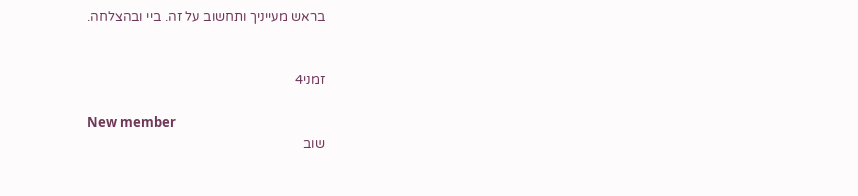בראש מעייניך ותחשוב על זה. ביי ובהצלחה.


זמני4

New member
שוב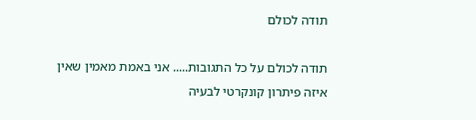תודה לכולם

תודה לכולם על כל התגובות..... אני באמת מאמין שאין איזה פיתרון קונקרטי לבעיה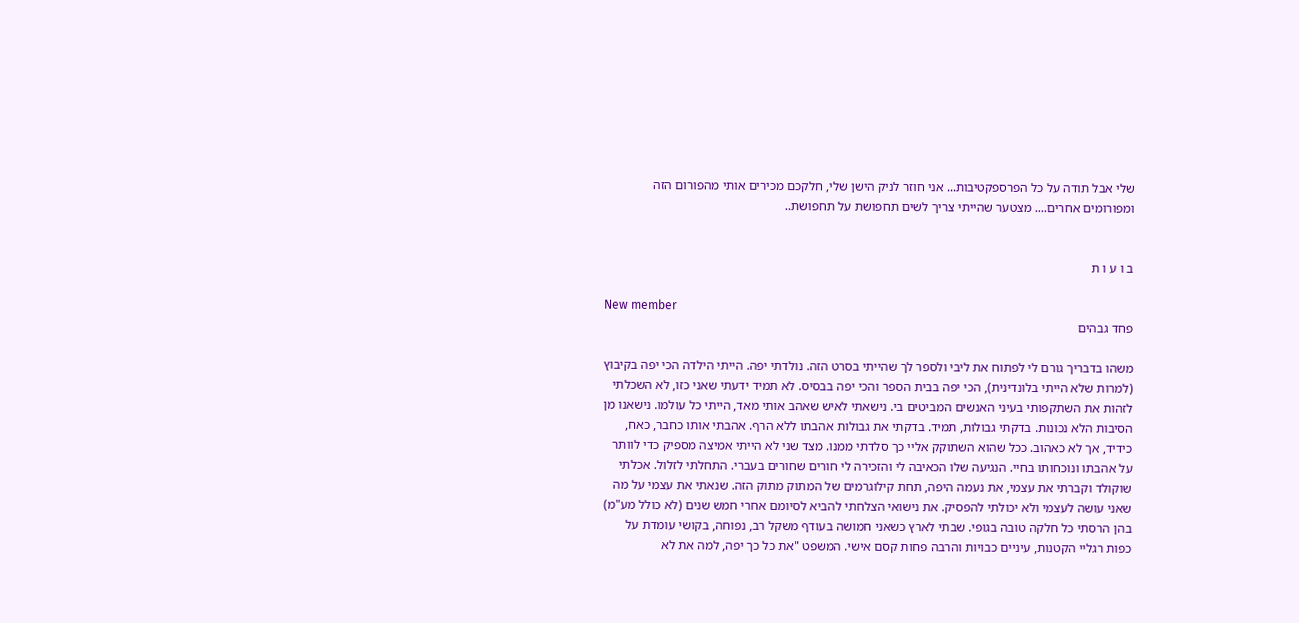שלי אבל תודה על כל הפרספקטיבות... אני חוזר לניק הישן שלי, חלקכם מכירים אותי מהפורום הזה ומפורומים אחרים.... מצטער שהייתי צריך לשים תחפושת על תחפושת..


ב ו ע ו ת

New member
פחד גבהים

משהו בדבריך גורם לי לפתוח את ליבי ולספר לך שהייתי בסרט הזה. נולדתי יפה. הייתי הילדה הכי יפה בקיבוץ (למרות שלא הייתי בלונדינית), הכי יפה בבית הספר והכי יפה בבסיס. לא תמיד ידעתי שאני כזו, לא השכלתי לזהות את השתקפותי בעיני האנשים המביטים בי. נישאתי לאיש שאהב אותי מאד, הייתי כל עולמו. נישאנו מן הסיבות הלא נכונות. בדקתי גבולות, תמיד. בדקתי את גבולות אהבתו ללא הרף. אהבתי אותו כחבר, כאח, כידיד, אך לא כאהוב. ככל שהוא השתוקק אליי כך סלדתי ממנו. מצד שני לא הייתי אמיצה מספיק כדי לוותר על אהבתו ונוכחותו בחיי. הנגיעה שלו הכאיבה לי והזכירה לי חורים שחורים בעברי. התחלתי לזלול. אכלתי שוקולד וקברתי את עצמי, את נעמה היפה, תחת קילוגרמים של המתוק מתוק הזה. שנאתי את עצמי על מה שאני עושה לעצמי ולא יכולתי להפסיק. את נישואי הצלחתי להביא לסיומם אחרי חמש שנים (לא כולל מע"מ) בהן הרסתי כל חלקה טובה בגופי. שבתי לארץ כשאני חמושה בעודף משקל רב, נפוחה, בקושי עומדת על כפות רגליי הקטנות, עיניים כבויות והרבה פחות קסם אישי. המשפט "את כל כך יפה, למה את לא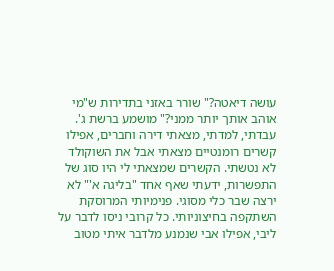עושה דיאטה?" שורר באזני בתדירות ש"מי אוהב אותך יותר ממני?" מושמע ברשת ג'. עבדתי, למדתי, מצאתי דירה וחברים, אפילו קשרים רומנטיים מצאתי אבל את השוקולד לא נטשתי. הקשרים שמצאתי לי היו סוג של התפשרות, ידעתי שאף אחד "בליגה א'" לא ירצה שבר כלי מסוגי. פנימיותי המרוסקת השתקפה בחיצוניותי. כל קרובי ניסו לדבר על ליבי, אפילו אבי שנמנע מלדבר איתי מטוב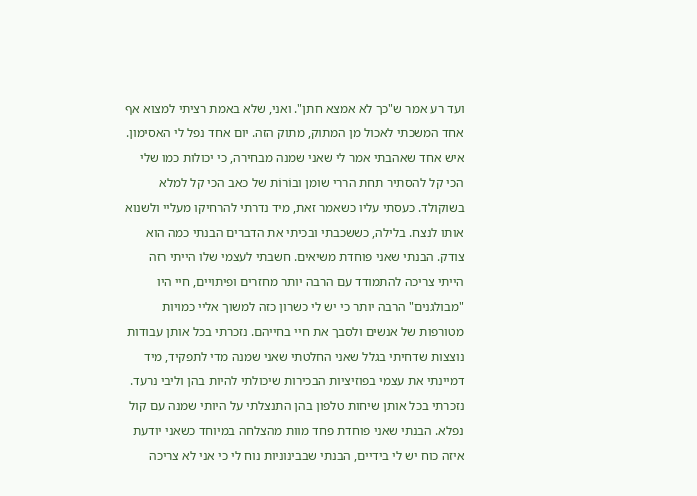ועד רע אמר ש"כך לא אמצא חתן". ואני, שלא באמת רציתי למצוא אף אחד המשכתי לאכול מן המתוק, מתוק הזה. יום אחד נפל לי האסימון. איש אחד שאהבתי אמר לי שאני שמנה מבחירה, כי יכולות כמו שלי הכי קל להסתיר תחת הררי שומן ובוֹרוֹת של כאב הכי קל למלא בשוקולד. כעסתי עליו כשאמר זאת, מיד נדרתי להרחיקו מעליי ולשנוא אותו לנצח. בלילה, כששכבתי ובכיתי את הדברים הבנתי כמה הוא צודק. הבנתי שאני פוחדת משיאים. חשבתי לעצמי שלו הייתי רזה הייתי צריכה להתמודד עם הרבה יותר מחזרים ופיתויים, חיי היו "מבולגנים" הרבה יותר כי יש לי כשרון כזה למשוך אליי כמויות מטורפות של אנשים ולסבך את חיי בחייהם. נזכרתי בכל אותן עבודות נוצצות שדחיתי בגלל שאני החלטתי שאני שמנה מדי לתפקיד, מיד דמיינתי את עצמי בפוזיציות הבכירות שיכולתי להיות בהן וליבי נרעד. נזכרתי בכל אותן שיחות טלפון בהן התנצלתי על היותי שמנה עם קול נפלא. הבנתי שאני פוחדת פחד מוות מהצלחה במיוחד כשאני יודעת איזה כוח יש לי בידיים, הבנתי שבבינוניות נוח לי כי אני לא צריכה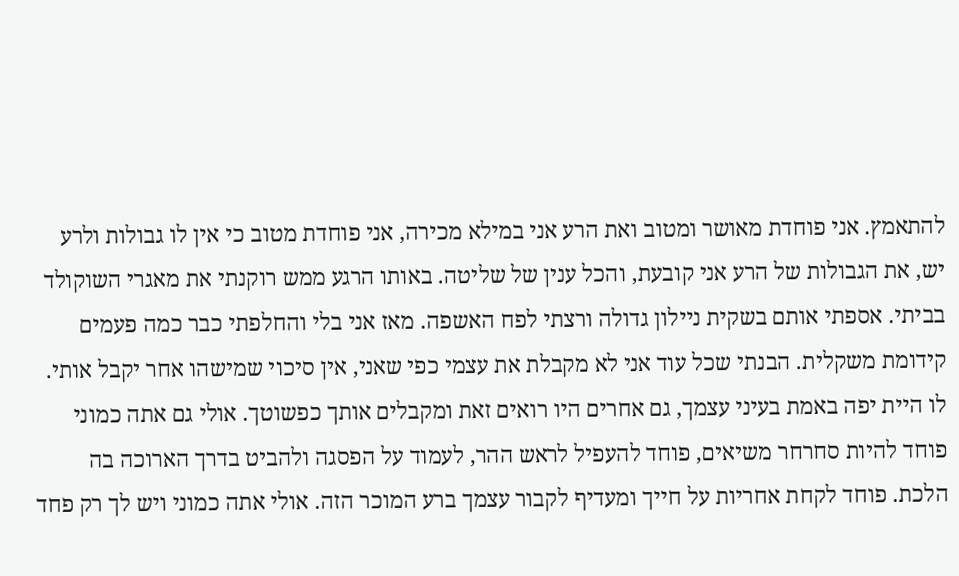להתאמץ. אני פוחדת מאושר ומטוב ואת הרע אני במילא מכירה, אני פוחדת מטוב כי אין לו גבולות ולרע יש, את הגבולות של הרע אני קובעת, והכל ענין של שליטה. באותו הרגע ממש רוקנתי את מאגרי השוקולד בביתי. אספתי אותם בשקית ניילון גדולה ורצתי לפח האשפה. מאז אני בלי והחלפתי כבר כמה פעמים קידומת משקלית. הבנתי שכל עוד אני לא מקבלת את עצמי כפי שאני, אין סיכוי שמישהו אחר יקבל אותי. לו היית יפה באמת בעיני עצמך, גם אחרים היו רואים זאת ומקבלים אותך כפשוטך. אולי גם אתה כמוני פוחד להיות סחרחר משיאים, פוחד להעפיל לראש ההר, לעמוד על הפסגה ולהביט בדרך הארוכה בה הלכת. פוחד לקחת אחריות על חייך ומעדיף לקבור עצמך ברע המוכר הזה. אולי אתה כמוני ויש לך רק פחד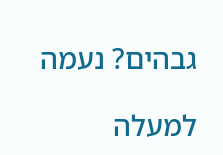גבהים? נעמה

למעלה